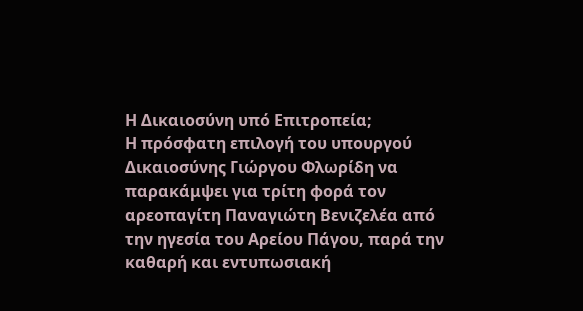Η Δικαιοσύνη υπό Επιτροπεία;
Η πρόσφατη επιλογή του υπουργού Δικαιοσύνης Γιώργου Φλωρίδη να παρακάμψει για τρίτη φορά τον αρεοπαγίτη Παναγιώτη Βενιζελέα από την ηγεσία του Αρείου Πάγου, παρά την καθαρή και εντυπωσιακή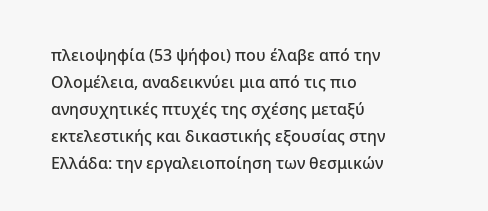πλειοψηφία (53 ψήφοι) που έλαβε από την Ολομέλεια, αναδεικνύει μια από τις πιο ανησυχητικές πτυχές της σχέσης μεταξύ εκτελεστικής και δικαστικής εξουσίας στην Ελλάδα: την εργαλειοποίηση των θεσμικών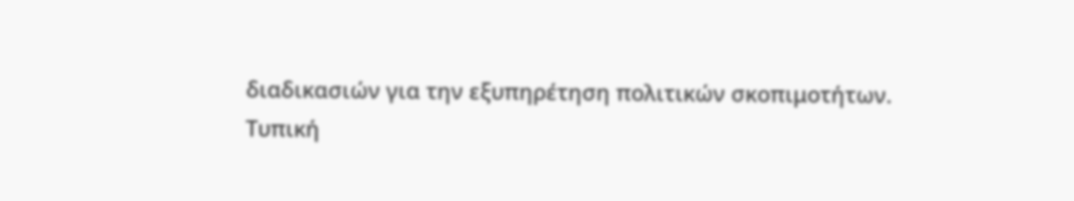διαδικασιών για την εξυπηρέτηση πολιτικών σκοπιμοτήτων.
Τυπική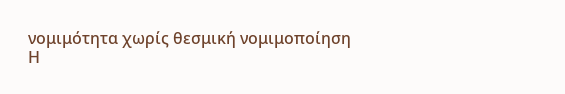νομιμότητα χωρίς θεσμική νομιμοποίηση
Η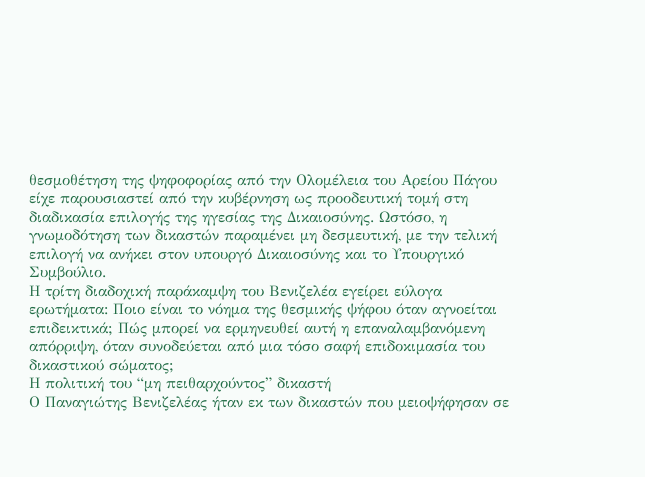θεσμοθέτηση της ψηφοφορίας από την Ολομέλεια του Αρείου Πάγου είχε παρουσιαστεί από την κυβέρνηση ως προοδευτική τομή στη διαδικασία επιλογής της ηγεσίας της Δικαιοσύνης. Ωστόσο, η γνωμοδότηση των δικαστών παραμένει μη δεσμευτική, με την τελική επιλογή να ανήκει στον υπουργό Δικαιοσύνης και το Υπουργικό Συμβούλιο.
Η τρίτη διαδοχική παράκαμψη του Βενιζελέα εγείρει εύλογα ερωτήματα: Ποιο είναι το νόημα της θεσμικής ψήφου όταν αγνοείται επιδεικτικά; Πώς μπορεί να ερμηνευθεί αυτή η επαναλαμβανόμενη απόρριψη, όταν συνοδεύεται από μια τόσο σαφή επιδοκιμασία του δικαστικού σώματος;
Η πολιτική του “μη πειθαρχούντος” δικαστή
Ο Παναγιώτης Βενιζελέας ήταν εκ των δικαστών που μειοψήφησαν σε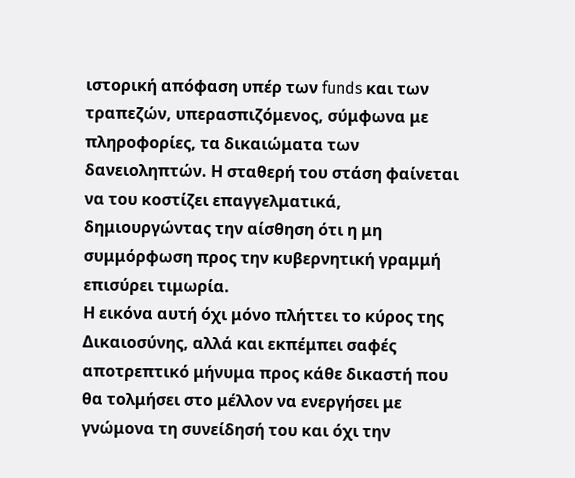ιστορική απόφαση υπέρ των funds και των τραπεζών, υπερασπιζόμενος, σύμφωνα με πληροφορίες, τα δικαιώματα των δανειοληπτών. Η σταθερή του στάση φαίνεται να του κοστίζει επαγγελματικά, δημιουργώντας την αίσθηση ότι η μη συμμόρφωση προς την κυβερνητική γραμμή επισύρει τιμωρία.
Η εικόνα αυτή όχι μόνο πλήττει το κύρος της Δικαιοσύνης, αλλά και εκπέμπει σαφές αποτρεπτικό μήνυμα προς κάθε δικαστή που θα τολμήσει στο μέλλον να ενεργήσει με γνώμονα τη συνείδησή του και όχι την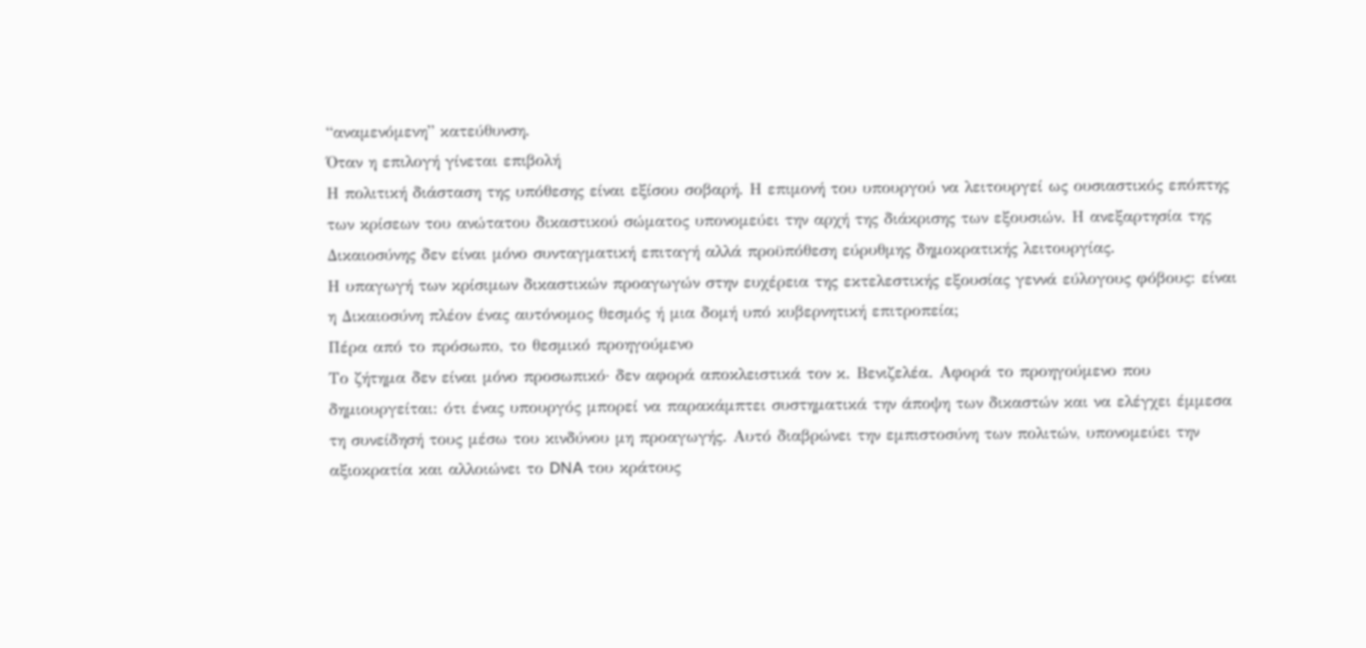“αναμενόμενη” κατεύθυνση.
Όταν η επιλογή γίνεται επιβολή
Η πολιτική διάσταση της υπόθεσης είναι εξίσου σοβαρή. Η επιμονή του υπουργού να λειτουργεί ως ουσιαστικός επόπτης των κρίσεων του ανώτατου δικαστικού σώματος υπονομεύει την αρχή της διάκρισης των εξουσιών. Η ανεξαρτησία της Δικαιοσύνης δεν είναι μόνο συνταγματική επιταγή αλλά προϋπόθεση εύρυθμης δημοκρατικής λειτουργίας.
Η υπαγωγή των κρίσιμων δικαστικών προαγωγών στην ευχέρεια της εκτελεστικής εξουσίας γεννά εύλογους φόβους: είναι η Δικαιοσύνη πλέον ένας αυτόνομος θεσμός ή μια δομή υπό κυβερνητική επιτροπεία;
Πέρα από το πρόσωπο, το θεσμικό προηγούμενο
Το ζήτημα δεν είναι μόνο προσωπικό· δεν αφορά αποκλειστικά τον κ. Βενιζελέα. Αφορά το προηγούμενο που δημιουργείται: ότι ένας υπουργός μπορεί να παρακάμπτει συστηματικά την άποψη των δικαστών και να ελέγχει έμμεσα τη συνείδησή τους μέσω του κινδύνου μη προαγωγής. Αυτό διαβρώνει την εμπιστοσύνη των πολιτών, υπονομεύει την αξιοκρατία και αλλοιώνει το DNA του κράτους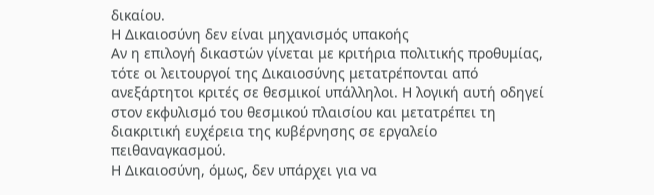δικαίου.
Η Δικαιοσύνη δεν είναι μηχανισμός υπακοής
Αν η επιλογή δικαστών γίνεται με κριτήρια πολιτικής προθυμίας, τότε οι λειτουργοί της Δικαιοσύνης μετατρέπονται από ανεξάρτητοι κριτές σε θεσμικοί υπάλληλοι. Η λογική αυτή οδηγεί στον εκφυλισμό του θεσμικού πλαισίου και μετατρέπει τη διακριτική ευχέρεια της κυβέρνησης σε εργαλείο πειθαναγκασμού.
Η Δικαιοσύνη, όμως, δεν υπάρχει για να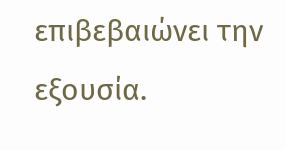επιβεβαιώνει την εξουσία.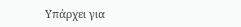Υπάρχει για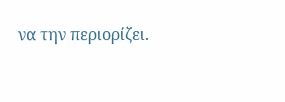να την περιορίζει.